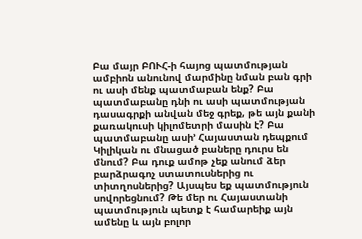Բա մայր ԲՈՒՀ-ի հայոց պատմության ամբիոն անունով մարմինը նման բան գրի ու ասի մենք պատմաբան ենք? Բա պատմաբանը դնի ու ասի պատմության դասագրքի անվան մեջ գրեք, թե այն քանի քառակուսի կիլոմետրի մասին է? Բա պատմաբանը ասի’ Հայաստան դեպքում Կիլիկան ու մնացած բաները դուրս են մնում? Բա դուք ամոթ չեք անում ձեր բարձրագոչ ստատուսներից ու տիտղոսներից? Այսպես եք պատմություն սովորեցնում? Թե մեր ու Հայաստանի պատմություն պետք է համարեիք այն ամենը և այն բոլոր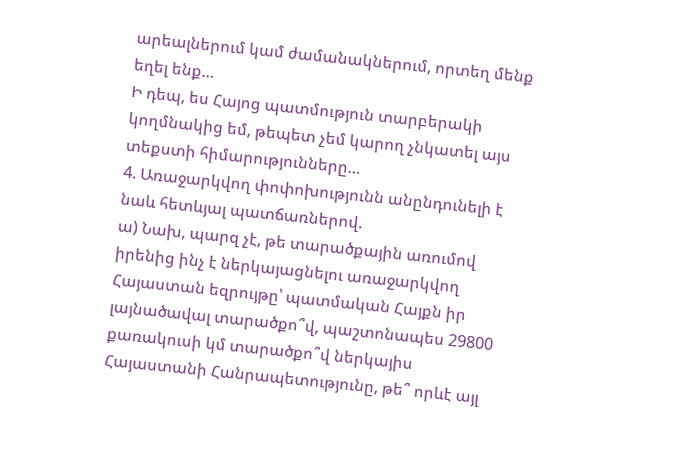արեալներում կամ ժամանակներում, որտեղ մենք եղել ենք…
Ի դեպ, ես Հայոց պատմություն տարբերակի կողմնակից եմ, թեպետ չեմ կարող չնկատել այս տեքստի հիմարությունները…
4. Առաջարկվող փոփոխությունն անընդունելի է նաև հետևյալ պատճառներով.
ա) Նախ, պարզ չէ, թե տարածքային առումով իրենից ինչ է ներկայացնելու առաջարկվող Հայաստան եզրույթը՝ պատմական Հայքն իր լայնածավալ տարածքո՞վ, պաշտոնապես 29800 քառակուսի կմ տարածքո՞վ ներկայիս Հայաստանի Հանրապետությունը, թե՞ որևէ այլ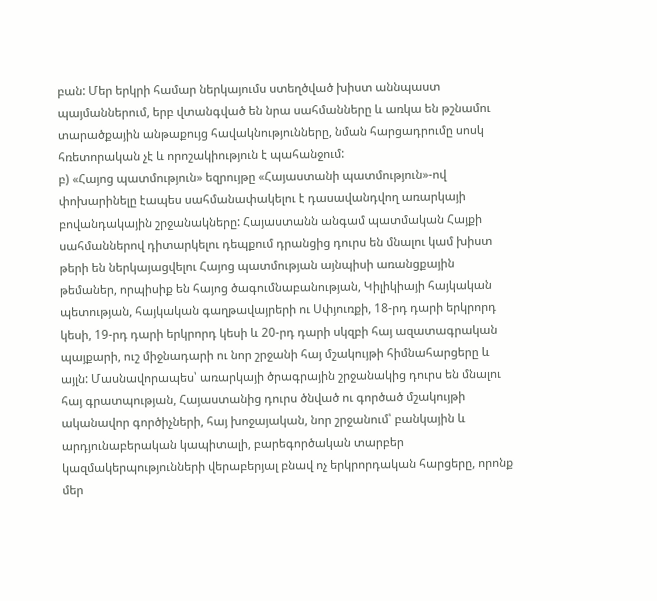բան: Մեր երկրի համար ներկայումս ստեղծված խիստ աննպաստ պայմաններում, երբ վտանգված են նրա սահմանները և առկա են թշնամու տարածքային անթաքույց հավակնությունները, նման հարցադրումը սոսկ հռետորական չէ և որոշակիություն է պահանջում:
բ) «Հայոց պատմություն» եզրույթը «Հայաստանի պատմություն»-ով փոխարինելը էապես սահմանափակելու է դասավանդվող առարկայի բովանդակային շրջանակները: Հայաստանն անգամ պատմական Հայքի սահմաններով դիտարկելու դեպքում դրանցից դուրս են մնալու կամ խիստ թերի են ներկայացվելու Հայոց պատմության այնպիսի առանցքային թեմաներ, որպիսիք են հայոց ծագումնաբանության, Կիլիկիայի հայկական պետության, հայկական գաղթավայրերի ու Սփյուռքի, 18-րդ դարի երկրորդ կեսի, 19-րդ դարի երկրորդ կեսի և 20-րդ դարի սկզբի հայ ազատագրական պայքարի, ուշ միջնադարի ու նոր շրջանի հայ մշակույթի հիմնահարցերը և այլն: Մասնավորապես՝ առարկայի ծրագրային շրջանակից դուրս են մնալու հայ գրատպության, Հայաստանից դուրս ծնված ու գործած մշակույթի ականավոր գործիչների, հայ խոջայական, նոր շրջանում՝ բանկային և արդյունաբերական կապիտալի, բարեգործական տարբեր կազմակերպությունների վերաբերյալ բնավ ոչ երկրորդական հարցերը, որոնք մեր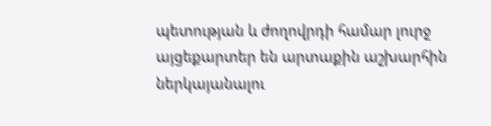պետության և ժողովրդի համար լուրջ այցեքարտեր են արտաքին աշխարհին ներկայանալու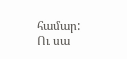համար:
Ու սա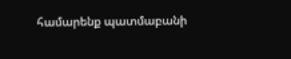համարենք պատմաբանի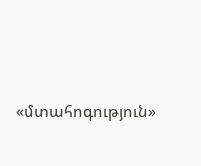«մտահոգություն»